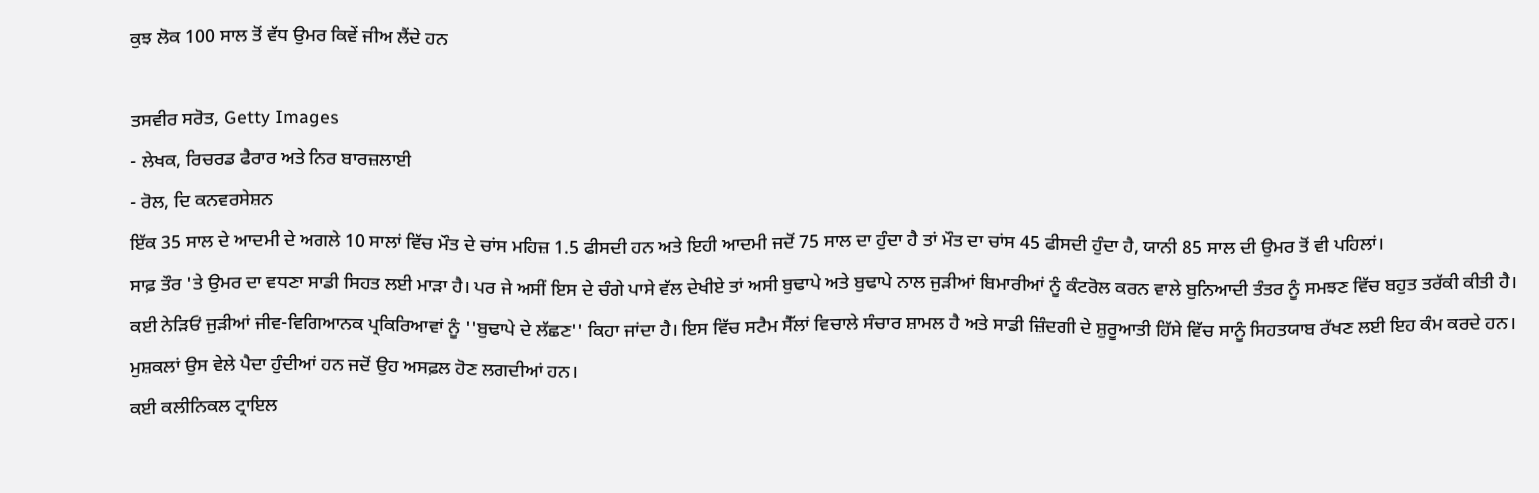ਕੁਝ ਲੋਕ 100 ਸਾਲ ਤੋਂ ਵੱਧ ਉਮਰ ਕਿਵੇਂ ਜੀਅ ਲੈਂਦੇ ਹਨ

ਤਸਵੀਰ ਸਰੋਤ, Getty Images
- ਲੇਖਕ, ਰਿਚਰਡ ਫੈਰਾਰ ਅਤੇ ਨਿਰ ਬਾਰਜ਼ਲਾਈ
- ਰੋਲ, ਦਿ ਕਨਵਰਸੇਸ਼ਨ
ਇੱਕ 35 ਸਾਲ ਦੇ ਆਦਮੀ ਦੇ ਅਗਲੇ 10 ਸਾਲਾਂ ਵਿੱਚ ਮੌਤ ਦੇ ਚਾਂਸ ਮਹਿਜ਼ 1.5 ਫੀਸਦੀ ਹਨ ਅਤੇ ਇਹੀ ਆਦਮੀ ਜਦੋਂ 75 ਸਾਲ ਦਾ ਹੁੰਦਾ ਹੈ ਤਾਂ ਮੌਤ ਦਾ ਚਾਂਸ 45 ਫੀਸਦੀ ਹੁੰਦਾ ਹੈ, ਯਾਨੀ 85 ਸਾਲ ਦੀ ਉਮਰ ਤੋਂ ਵੀ ਪਹਿਲਾਂ।
ਸਾਫ਼ ਤੌਰ 'ਤੇ ਉਮਰ ਦਾ ਵਧਣਾ ਸਾਡੀ ਸਿਹਤ ਲਈ ਮਾੜਾ ਹੈ। ਪਰ ਜੇ ਅਸੀਂ ਇਸ ਦੇ ਚੰਗੇ ਪਾਸੇ ਵੱਲ ਦੇਖੀਏ ਤਾਂ ਅਸੀ ਬੁਢਾਪੇ ਅਤੇ ਬੁਢਾਪੇ ਨਾਲ ਜੁੜੀਆਂ ਬਿਮਾਰੀਆਂ ਨੂੰ ਕੰਟਰੋਲ ਕਰਨ ਵਾਲੇ ਬੁਨਿਆਦੀ ਤੰਤਰ ਨੂੰ ਸਮਝਣ ਵਿੱਚ ਬਹੁਤ ਤਰੱਕੀ ਕੀਤੀ ਹੈ।
ਕਈ ਨੇੜਿਓਂ ਜੁੜੀਆਂ ਜੀਵ-ਵਿਗਿਆਨਕ ਪ੍ਰਕਿਰਿਆਵਾਂ ਨੂੰ ''ਬੁਢਾਪੇ ਦੇ ਲੱਛਣ'' ਕਿਹਾ ਜਾਂਦਾ ਹੈ। ਇਸ ਵਿੱਚ ਸਟੈਮ ਸੈੱਲਾਂ ਵਿਚਾਲੇ ਸੰਚਾਰ ਸ਼ਾਮਲ ਹੈ ਅਤੇ ਸਾਡੀ ਜ਼ਿੰਦਗੀ ਦੇ ਸ਼ੁਰੂਆਤੀ ਹਿੱਸੇ ਵਿੱਚ ਸਾਨੂੰ ਸਿਹਤਯਾਬ ਰੱਖਣ ਲਈ ਇਹ ਕੰਮ ਕਰਦੇ ਹਨ। ਮੁਸ਼ਕਲਾਂ ਉਸ ਵੇਲੇ ਪੈਦਾ ਹੁੰਦੀਆਂ ਹਨ ਜਦੋਂ ਉਹ ਅਸਫ਼ਲ ਹੋਣ ਲਗਦੀਆਂ ਹਨ।
ਕਈ ਕਲੀਨਿਕਲ ਟ੍ਰਾਇਲ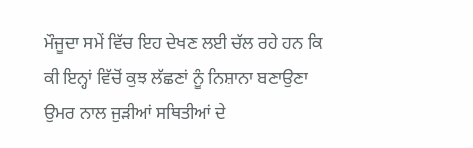ਮੌਜੂਦਾ ਸਮੇਂ ਵਿੱਚ ਇਹ ਦੇਖਣ ਲਈ ਚੱਲ ਰਹੇ ਹਨ ਕਿ ਕੀ ਇਨ੍ਹਾਂ ਵਿੱਚੋਂ ਕੁਝ ਲੱਛਣਾਂ ਨੂੰ ਨਿਸ਼ਾਨਾ ਬਣਾਉਣਾ ਉਮਰ ਨਾਲ ਜੁੜੀਆਂ ਸਥਿਤੀਆਂ ਦੇ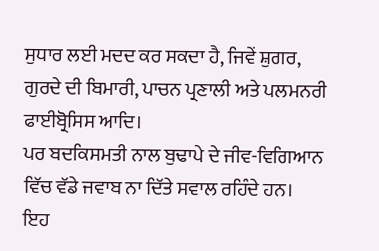ਸੁਧਾਰ ਲਈ ਮਦਦ ਕਰ ਸਕਦਾ ਹੈ, ਜਿਵੇਂ ਸ਼ੁਗਰ, ਗੁਰਦੇ ਦੀ ਬਿਮਾਰੀ, ਪਾਚਨ ਪ੍ਰਣਾਲੀ ਅਤੇ ਪਲਮਨਰੀ ਫਾਈਬ੍ਰੋਸਿਸ ਆਦਿ।
ਪਰ ਬਦਕਿਸਮਤੀ ਨਾਲ ਬੁਢਾਪੇ ਦੇ ਜੀਵ-ਵਿਗਿਆਨ ਵਿੱਚ ਵੱਡੇ ਜਵਾਬ ਨਾ ਦਿੱਤੇ ਸਵਾਲ ਰਹਿੰਦੇ ਹਨ।
ਇਹ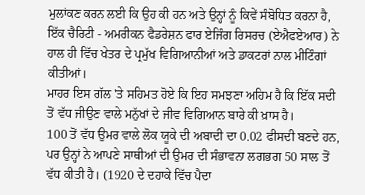ਮੁਲਾਂਕਣ ਕਰਨ ਲਈ ਕਿ ਉਹ ਕੀ ਹਨ ਅਤੇ ਉਨ੍ਹਾਂ ਨੂੰ ਕਿਵੇਂ ਸੰਬੋਧਿਤ ਕਰਨਾ ਹੈ, ਇੱਕ ਚੈਰਿਟੀ - ਅਮਰੀਕਨ ਫੈਡਰੇਸ਼ਨ ਫਾਰ ਏਜਿੰਗ ਰਿਸਰਚ (ਏਐਫਏਆਰ) ਨੇ ਹਾਲ ਹੀ ਵਿੱਚ ਖੇਤਰ ਦੇ ਪ੍ਰਮੁੱਖ ਵਿਗਿਆਨੀਆਂ ਅਤੇ ਡਾਕਟਰਾਂ ਨਾਲ ਮੀਟਿੰਗਾਂ ਕੀਤੀਆਂ।
ਮਾਹਰ ਇਸ ਗੱਲ 'ਤੇ ਸਹਿਮਤ ਹੋਏ ਕਿ ਇਹ ਸਮਝਣਾ ਅਹਿਮ ਹੈ ਕਿ ਇੱਕ ਸਦੀ ਤੋਂ ਵੱਧ ਜੀਉਣ ਵਾਲੇ ਮਨੁੱਖਾਂ ਦੇ ਜੀਵ ਵਿਗਿਆਨ ਬਾਰੇ ਕੀ ਖ਼ਾਸ ਹੈ।
100 ਤੋਂ ਵੱਧ ਉਮਰ ਵਾਲੇ ਲੋਕ ਯੂਕੇ ਦੀ ਅਬਾਦੀ ਦਾ 0.02 ਫੀਸਦੀ ਬਣਦੇ ਹਨ, ਪਰ ਉਨ੍ਹਾਂ ਨੇ ਆਪਣੇ ਸਾਥੀਆਂ ਦੀ ਉਮਰ ਦੀ ਸੰਭਾਵਨਾ ਲਗਭਗ 50 ਸਾਲ ਤੋਂ ਵੱਧ ਕੀਤੀ ਹੈ। (1920 ਦੇ ਦਹਾਕੇ ਵਿੱਚ ਪੈਦਾ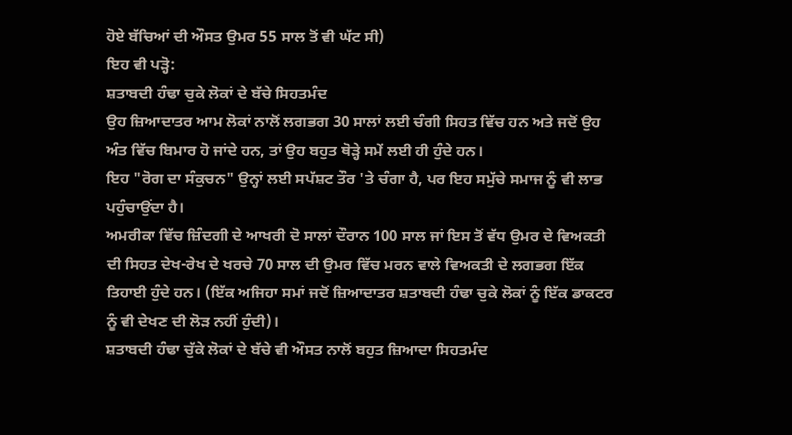ਹੋਏ ਬੱਚਿਆਂ ਦੀ ਔਸਤ ਉਮਰ 55 ਸਾਲ ਤੋਂ ਵੀ ਘੱਟ ਸੀ)
ਇਹ ਵੀ ਪੜ੍ਹੋ:
ਸ਼ਤਾਬਦੀ ਹੰਢਾ ਚੁਕੇ ਲੋਕਾਂ ਦੇ ਬੱਚੇ ਸਿਹਤਮੰਦ
ਉਹ ਜ਼ਿਆਦਾਤਰ ਆਮ ਲੋਕਾਂ ਨਾਲੋਂ ਲਗਭਗ 30 ਸਾਲਾਂ ਲਈ ਚੰਗੀ ਸਿਹਤ ਵਿੱਚ ਹਨ ਅਤੇ ਜਦੋਂ ਉਹ ਅੰਤ ਵਿੱਚ ਬਿਮਾਰ ਹੋ ਜਾਂਦੇ ਹਨ, ਤਾਂ ਉਹ ਬਹੁਤ ਥੋੜ੍ਹੇ ਸਮੇਂ ਲਈ ਹੀ ਹੁੰਦੇ ਹਨ।
ਇਹ "ਰੋਗ ਦਾ ਸੰਕੁਚਨ" ਉਨ੍ਹਾਂ ਲਈ ਸਪੱਸ਼ਟ ਤੌਰ 'ਤੇ ਚੰਗਾ ਹੈ, ਪਰ ਇਹ ਸਮੁੱਚੇ ਸਮਾਜ ਨੂੰ ਵੀ ਲਾਭ ਪਹੁੰਚਾਉਂਦਾ ਹੈ।
ਅਮਰੀਕਾ ਵਿੱਚ ਜ਼ਿੰਦਗੀ ਦੇ ਆਖਰੀ ਦੋ ਸਾਲਾਂ ਦੌਰਾਨ 100 ਸਾਲ ਜਾਂ ਇਸ ਤੋਂ ਵੱਧ ਉਮਰ ਦੇ ਵਿਅਕਤੀ ਦੀ ਸਿਹਤ ਦੇਖ-ਰੇਖ ਦੇ ਖਰਚੇ 70 ਸਾਲ ਦੀ ਉਮਰ ਵਿੱਚ ਮਰਨ ਵਾਲੇ ਵਿਅਕਤੀ ਦੇ ਲਗਭਗ ਇੱਕ ਤਿਹਾਈ ਹੁੰਦੇ ਹਨ। (ਇੱਕ ਅਜਿਹਾ ਸਮਾਂ ਜਦੋਂ ਜ਼ਿਆਦਾਤਰ ਸ਼ਤਾਬਦੀ ਹੰਢਾ ਚੁਕੇ ਲੋਕਾਂ ਨੂੰ ਇੱਕ ਡਾਕਟਰ ਨੂੰ ਵੀ ਦੇਖਣ ਦੀ ਲੋੜ ਨਹੀਂ ਹੁੰਦੀ)।
ਸ਼ਤਾਬਦੀ ਹੰਢਾ ਚੁੱਕੇ ਲੋਕਾਂ ਦੇ ਬੱਚੇ ਵੀ ਔਸਤ ਨਾਲੋਂ ਬਹੁਤ ਜ਼ਿਆਦਾ ਸਿਹਤਮੰਦ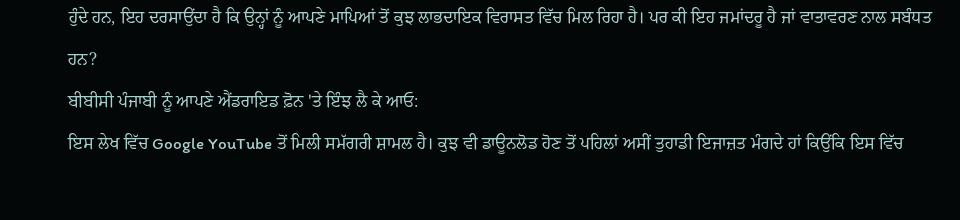ਹੁੰਦੇ ਹਨ, ਇਹ ਦਰਸਾਉਂਦਾ ਹੈ ਕਿ ਉਨ੍ਹਾਂ ਨੂੰ ਆਪਣੇ ਮਾਪਿਆਂ ਤੋਂ ਕੁਝ ਲਾਭਦਾਇਕ ਵਿਰਾਸਤ ਵਿੱਚ ਮਿਲ ਰਿਹਾ ਹੈ। ਪਰ ਕੀ ਇਹ ਜਮਾਂਦਰੂ ਹੈ ਜਾਂ ਵਾਤਾਵਰਣ ਨਾਲ ਸਬੰਧਤ ਹਨ?
ਬੀਬੀਸੀ ਪੰਜਾਬੀ ਨੂੰ ਆਪਣੇ ਐਂਡਰਾਇਡ ਫ਼ੋਨ 'ਤੇ ਇੰਝ ਲੈ ਕੇ ਆਓ:
ਇਸ ਲੇਖ ਵਿੱਚ Google YouTube ਤੋਂ ਮਿਲੀ ਸਮੱਗਰੀ ਸ਼ਾਮਲ ਹੈ। ਕੁਝ ਵੀ ਡਾਊਨਲੋਡ ਹੋਣ ਤੋਂ ਪਹਿਲਾਂ ਅਸੀਂ ਤੁਹਾਡੀ ਇਜਾਜ਼ਤ ਮੰਗਦੇ ਹਾਂ ਕਿਉਂਕਿ ਇਸ ਵਿੱਚ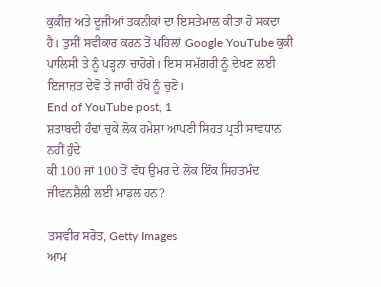ਕੁਕੀਜ਼ ਅਤੇ ਦੂਜੀਆਂ ਤਕਨੀਕਾਂ ਦਾ ਇਸਤੇਮਾਲ ਕੀਤਾ ਹੋ ਸਕਦਾ ਹੈ। ਤੁਸੀਂ ਸਵੀਕਾਰ ਕਰਨ ਤੋਂ ਪਹਿਲਾਂ Google YouTube ਕੁਕੀ ਪਾਲਿਸੀ ਤੇ ਨੂੰ ਪੜ੍ਹਨਾ ਚਾਹੋਗੇ। ਇਸ ਸਮੱਗਰੀ ਨੂੰ ਦੇਖਣ ਲਈ ਇਜਾਜ਼ਤ ਦੇਵੋ ਤੇ ਜਾਰੀ ਰੱਖੋ ਨੂੰ ਚੁਣੋ।
End of YouTube post, 1
ਸ਼ਤਾਬਦੀ ਹੰਢਾ ਚੁਕੇ ਲੋਕ ਹਮੇਸ਼ਾ ਆਪਣੀ ਸਿਹਤ ਪ੍ਰਤੀ ਸਾਵਧਾਨ ਨਹੀਂ ਹੁੰਦੇ
ਕੀ 100 ਜਾਂ 100 ਤੋਂ ਵੱਧ ਉਮਰ ਦੇ ਲੋਕ ਇੱਕ ਸਿਹਤਮੰਦ ਜੀਵਨਸ਼ੈਲੀ ਲਈ ਮਾਡਲ ਹਨ?

ਤਸਵੀਰ ਸਰੋਤ, Getty Images
ਆਮ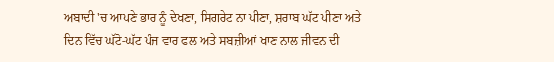ਅਬਾਦੀ 'ਚ ਆਪਣੇ ਭਾਰ ਨੂੰ ਦੇਖਣਾ, ਸਿਗਰੇਟ ਨਾ ਪੀਣਾ, ਸ਼ਰਾਬ ਘੱਟ ਪੀਣਾ ਅਤੇ ਦਿਨ ਵਿੱਚ ਘੱਟੋ-ਘੱਟ ਪੰਜ ਵਾਰ ਫਲ ਅਤੇ ਸਬਜ਼ੀਆਂ ਖਾਣ ਨਾਲ ਜੀਵਨ ਦੀ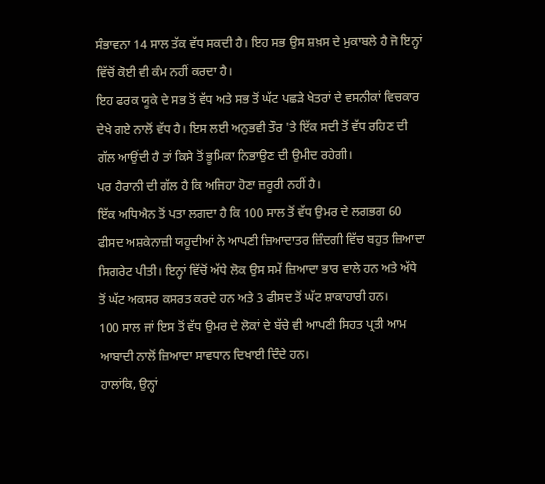ਸੰਭਾਵਨਾ 14 ਸਾਲ ਤੱਕ ਵੱਧ ਸਕਦੀ ਹੈ। ਇਹ ਸਭ ਉਸ ਸ਼ਖ਼ਸ ਦੇ ਮੁਕਾਬਲੇ ਹੈ ਜੋ ਇਨ੍ਹਾਂ ਵਿੱਚੋਂ ਕੋਈ ਵੀ ਕੰਮ ਨਹੀਂ ਕਰਦਾ ਹੈ।
ਇਹ ਫਰਕ ਯੂਕੇ ਦੇ ਸਭ ਤੋਂ ਵੱਧ ਅਤੇ ਸਭ ਤੋਂ ਘੱਟ ਪਛੜੇ ਖੇਤਰਾਂ ਦੇ ਵਸਨੀਕਾਂ ਵਿਚਕਾਰ ਦੇਖੇ ਗਏ ਨਾਲੋਂ ਵੱਧ ਹੈ। ਇਸ ਲਈ ਅਨੁਭਵੀ ਤੌਰ 'ਤੇ ਇੱਕ ਸਦੀ ਤੋਂ ਵੱਧ ਰਹਿਣ ਦੀ ਗੱਲ ਆਉਂਦੀ ਹੈ ਤਾਂ ਕਿਸੇ ਤੋਂ ਭੂਮਿਕਾ ਨਿਭਾਉਣ ਦੀ ਉਮੀਦ ਰਹੇਗੀ।
ਪਰ ਹੈਰਾਨੀ ਦੀ ਗੱਲ ਹੈ ਕਿ ਅਜਿਹਾ ਹੋਣਾ ਜ਼ਰੂਰੀ ਨਹੀਂ ਹੈ।
ਇੱਕ ਅਧਿਐਨ ਤੋਂ ਪਤਾ ਲਗਦਾ ਹੈ ਕਿ 100 ਸਾਲ ਤੋਂ ਵੱਧ ਉਮਰ ਦੇ ਲਗਭਗ 60 ਫੀਸਦ ਅਸ਼ਕੇਨਾਜ਼ੀ ਯਹੂਦੀਆਂ ਨੇ ਆਪਣੀ ਜ਼ਿਆਦਾਤਰ ਜ਼ਿੰਦਗੀ ਵਿੱਚ ਬਹੁਤ ਜ਼ਿਆਦਾ ਸਿਗਰੇਟ ਪੀਤੀ। ਇਨ੍ਹਾਂ ਵਿੱਚੋਂ ਅੱਧੇ ਲੋਕ ਉਸ ਸਮੇਂ ਜ਼ਿਆਦਾ ਭਾਰ ਵਾਲੇ ਹਨ ਅਤੇ ਅੱਧੇ ਤੋਂ ਘੱਟ ਅਕਸਰ ਕਸਰਤ ਕਰਦੇ ਹਨ ਅਤੇ 3 ਫੀਸਦ ਤੋਂ ਘੱਟ ਸ਼ਾਕਾਹਾਰੀ ਹਨ।
100 ਸਾਲ ਜਾਂ ਇਸ ਤੋਂ ਵੱਧ ਉਮਰ ਦੇ ਲੋਕਾਂ ਦੇ ਬੱਚੇ ਵੀ ਆਪਣੀ ਸਿਹਤ ਪ੍ਰਤੀ ਆਮ ਆਬਾਦੀ ਨਾਲੋਂ ਜ਼ਿਆਦਾ ਸਾਵਧਾਨ ਦਿਖਾਈ ਦਿੰਦੇ ਹਨ।
ਹਾਲਾਂਕਿ, ਉਨ੍ਹਾਂ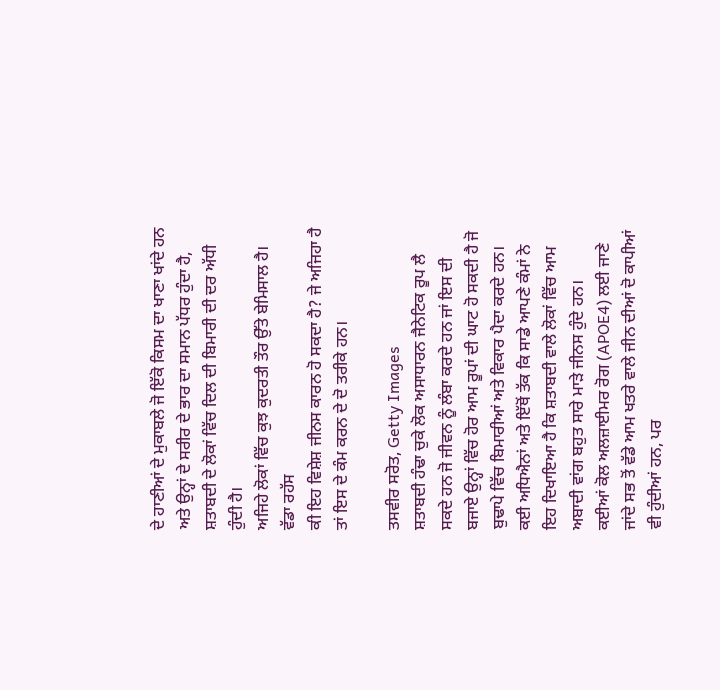ਦੇ ਹਾਣੀਆਂ ਦੇ ਮੁਕਾਬਲੇ ਜੋ ਇੱਕੋ ਕਿਸਮ ਦਾ ਖਾਣਾ ਖਾਂਦੇ ਹਨ ਅਤੇ ਉਨ੍ਹਾਂ ਦੇ ਸਰੀਰ ਦੇ ਭਾਰ ਦਾ ਸਮਾਨ ਪੱਧਰ ਹੁੰਦਾ ਹੈ, ਸ਼ਤਾਬਦੀ ਦੇ ਲੋਕਾਂ ਵਿੱਚ ਦਿਲ ਦੀ ਬਿਮਾਰੀ ਦੀ ਦਰ ਅੱਧੀ ਹੁੰਦੀ ਹੈ।
ਅਜਿਹੇ ਲੋਕਾਂ ਵਿੱਚ ਕੁਝ ਕੁਦਰਤੀ ਤੌਰ ਉੱਤੇ ਬੇਮਿਸਾਲ ਹੈ।
ਵੱਡਾ ਰਹੱਸ
ਕੀ ਇਹ ਵਿਸ਼ੇਸ਼ ਜੀਨਸ ਕਾਰਨ ਹੋ ਸਕਦਾ ਹੈ? ਜੇ ਅਜਿਹਾ ਹੈ ਤਾਂ ਇਸ ਦੇ ਕੰਮ ਕਰਨ ਦੇ ਦੋ ਤਰੀਕੇ ਹਨ।

ਤਸਵੀਰ ਸਰੋਤ, Getty Images
ਸ਼ਤਾਬਦੀ ਹੰਢਾ ਚੁਕੇ ਲੋਕ ਅਸਾਧਾਰਨ ਜੈਨੇਟਿਕ ਰੂਪ ਲੈ ਸਕਦੇ ਹਨ ਜੋ ਜੀਵਨ ਨੂੰ ਲੰਬਾ ਕਰਦੇ ਹਨ ਜਾਂ ਇਸ ਦੀ ਬਜਾਏ ਉਨ੍ਹਾਂ ਵਿੱਚ ਹੋਰ ਆਮ ਰੂਪਾਂ ਦੀ ਘਾਟ ਹੋ ਸਕਦੀ ਹੈ ਜੋ ਬੁਢਾਪੇ ਵਿੱਚ ਬਿਮਾਰੀਆਂ ਅਤੇ ਵਿਕਾਰ ਪੈਦਾ ਕਰਦੇ ਹਨ।
ਕਈ ਅਧਿਐਨਾਂ ਅਤੇ ਇੱਥੋਂ ਤੱਕ ਕਿ ਸਾਡੇ ਆਪਣੇ ਕੰਮਾਂ ਨੇ ਇਹ ਦਿਖਾਇਆ ਹੈ ਕਿ ਸ਼ਤਾਬਦੀ ਵਾਲੇ ਲੋਕਾਂ ਵਿੱਚ ਆਮ ਅਬਾਦੀ ਵਾਂਗ ਬਹੁਤ ਸਾਰੇ ਮਾੜੇ ਜੀਨਸ ਹੁੰਦੇ ਹਨ।
ਕਈਆਂ ਕੋਲ ਅਲਜ਼ਾਈਮਰ ਰੋਗ (APOE4) ਲਈ ਜਾਣੇ ਜਾਂਦੇ ਸਭ ਤੋਂ ਵੱਡੇ ਆਮ ਖਤਰੇ ਵਾਲੇ ਜੀਨ ਦੀਆਂ ਦੋ ਕਾਪੀਆਂ ਵੀ ਹੁੰਦੀਆਂ ਹਨ, ਪਰ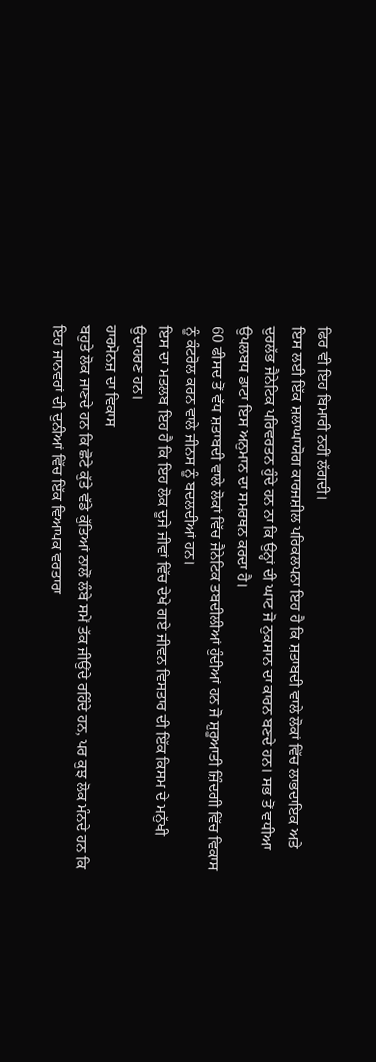ਫਿਰ ਵੀ ਇਹ ਬਿਮਾਰੀ ਨਹੀਂ ਲੱਗਦੀ।
ਇਸ ਲਈ ਇੱਕ ਸ਼ਲਾਘਾਯੋਗ ਕਾਰਜਸ਼ੀਲ ਪਰਿਕਲਪਨਾ ਇਹ ਹੈ ਕਿ ਸ਼ਤਾਬਦੀ ਵਾਲੇ ਲੋਕਾਂ ਵਿੱਚ ਲਾਭਦਾਇਕ ਅਤੇ ਦੁਰਲੱਭ ਜੈਨੇਟਿਕ ਪਰਿਵਰਤਨ ਹੁੰਦੇ ਹਨ ਨਾ ਕਿ ਉਨ੍ਹਾਂ ਦੀ ਘਾਟ ਜੋ ਨੁਕਸਾਨ ਦਾ ਕਾਰਨ ਬਣਦੇ ਹਨ। ਸਭ ਤੋਂ ਵਧੀਆ ਉਪਲਬਧ ਡਾਟਾ ਇਸ ਅਨੁਮਾਨ ਦਾ ਸਮਰਥਨ ਕਰਦਾ ਹੈ।
60 ਫੀਸਦ ਤੋਂ ਵੱਧ ਸ਼ਤਾਬਦੀ ਵਾਲੇ ਲੋਕਾਂ ਵਿੱਚ ਜੈਨੇਟਿਕ ਤਬਦੀਲੀਆਂ ਹੁੰਦੀਆਂ ਹਨ ਜੋ ਸ਼ੁਰੂਆਤੀ ਜ਼ਿੰਦਗੀ ਵਿੱਚ ਵਿਕਾਸ ਨੂੰ ਕੰਟਰੋਲ ਕਰਨ ਵਾਲੇ ਜੀਨਸ ਨੂੰ ਬਦਲਦੀਆਂ ਹਨ।
ਇਸ ਦਾ ਮਤਲਬ ਇਹ ਹੈ ਕਿ ਇਹ ਲੋਕ ਦੂਜੇ ਜੀਵਾਂ ਵਿੱਚ ਦੇਖੇ ਗਏ ਜੀਵਨ ਵਿਸਤਾਰ ਦੀ ਇੱਕ ਕਿਸਮ ਦੇ ਮਨੁੱਖੀ ਉਦਾਹਰਣ ਹਨ।
ਹਾਰਮੋਨਜ਼ ਦਾ ਵਿਕਾਸ
ਬਹੁਤੇ ਲੋਕ ਜਾਣਦੇ ਹਨ ਕਿ ਛੋਟੇ ਕੁੱਤੇ ਵੱਡੇ ਕੁੱਤਿਆਂ ਨਾਲੋਂ ਲੰਬੇ ਸਮੇਂ ਤੱਕ ਜੀਉਂਦੇ ਰਹਿੰਦੇ ਹਨ, ਪਰ ਕੁਝ ਲੋਕ ਮੰਨਦੇ ਹਨ ਕਿ ਇਹ ਜਾਨਵਰਾਂ ਦੀ ਦੁਨੀਆਂ ਵਿੱਚ ਇੱਕ ਵਿਆਪਕ ਵਰਤਾਰਾ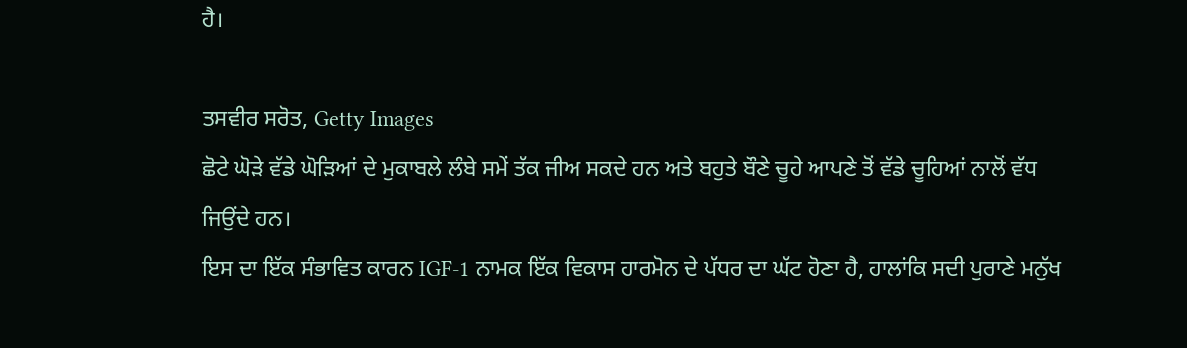ਹੈ।

ਤਸਵੀਰ ਸਰੋਤ, Getty Images
ਛੋਟੇ ਘੋੜੇ ਵੱਡੇ ਘੋੜਿਆਂ ਦੇ ਮੁਕਾਬਲੇ ਲੰਬੇ ਸਮੇਂ ਤੱਕ ਜੀਅ ਸਕਦੇ ਹਨ ਅਤੇ ਬਹੁਤੇ ਬੌਣੇ ਚੂਹੇ ਆਪਣੇ ਤੋਂ ਵੱਡੇ ਚੂਹਿਆਂ ਨਾਲੋਂ ਵੱਧ ਜਿਉਂਦੇ ਹਨ।
ਇਸ ਦਾ ਇੱਕ ਸੰਭਾਵਿਤ ਕਾਰਨ IGF-1 ਨਾਮਕ ਇੱਕ ਵਿਕਾਸ ਹਾਰਮੋਨ ਦੇ ਪੱਧਰ ਦਾ ਘੱਟ ਹੋਣਾ ਹੈ, ਹਾਲਾਂਕਿ ਸਦੀ ਪੁਰਾਣੇ ਮਨੁੱਖ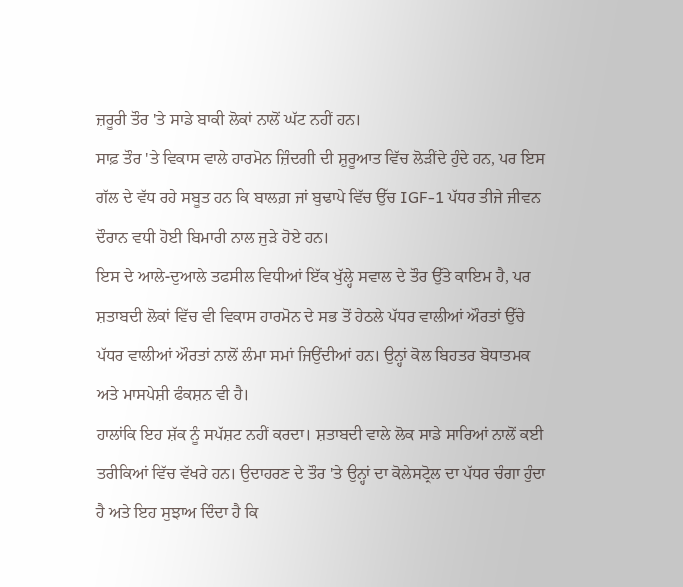ਜ਼ਰੂਰੀ ਤੌਰ 'ਤੇ ਸਾਡੇ ਬਾਕੀ ਲੋਕਾਂ ਨਾਲੋਂ ਘੱਟ ਨਹੀਂ ਹਨ।
ਸਾਫ਼ ਤੌਰ 'ਤੇ ਵਿਕਾਸ ਵਾਲੇ ਹਾਰਮੋਨ ਜ਼ਿੰਦਗੀ ਦੀ ਸ਼ੁਰੂਆਤ ਵਿੱਚ ਲੋੜੀਂਦੇ ਹੁੰਦੇ ਹਨ, ਪਰ ਇਸ ਗੱਲ ਦੇ ਵੱਧ ਰਹੇ ਸਬੂਤ ਹਨ ਕਿ ਬਾਲਗ਼ ਜਾਂ ਬੁਢਾਪੇ ਵਿੱਚ ਉੱਚ IGF-1 ਪੱਧਰ ਤੀਜੇ ਜੀਵਨ ਦੌਰਾਨ ਵਧੀ ਹੋਈ ਬਿਮਾਰੀ ਨਾਲ ਜੁੜੇ ਹੋਏ ਹਨ।
ਇਸ ਦੇ ਆਲੇ-ਦੁਆਲੇ ਤਫਸੀਲ ਵਿਧੀਆਂ ਇੱਕ ਖੁੱਲ੍ਹੇ ਸਵਾਲ ਦੇ ਤੌਰ ਉੱਤੇ ਕਾਇਮ ਹੈ, ਪਰ ਸ਼ਤਾਬਦੀ ਲੋਕਾਂ ਵਿੱਚ ਵੀ ਵਿਕਾਸ ਹਾਰਮੋਨ ਦੇ ਸਭ ਤੋਂ ਹੇਠਲੇ ਪੱਧਰ ਵਾਲੀਆਂ ਔਰਤਾਂ ਉੱਚੇ ਪੱਧਰ ਵਾਲੀਆਂ ਔਰਤਾਂ ਨਾਲੋਂ ਲੰਮਾ ਸਮਾਂ ਜਿਉਂਦੀਆਂ ਹਨ। ਉਨ੍ਹਾਂ ਕੋਲ ਬਿਹਤਰ ਬੋਧਾਤਮਕ ਅਤੇ ਮਾਸਪੇਸ਼ੀ ਫੰਕਸ਼ਨ ਵੀ ਹੈ।
ਹਾਲਾਂਕਿ ਇਹ ਸ਼ੱਕ ਨੂੰ ਸਪੱਸ਼ਟ ਨਹੀਂ ਕਰਦਾ। ਸ਼ਤਾਬਦੀ ਵਾਲੇ ਲੋਕ ਸਾਡੇ ਸਾਰਿਆਂ ਨਾਲੋਂ ਕਈ ਤਰੀਕਿਆਂ ਵਿੱਚ ਵੱਖਰੇ ਹਨ। ਉਦਾਹਰਣ ਦੇ ਤੌਰ 'ਤੇ ਉਨ੍ਹਾਂ ਦਾ ਕੋਲੇਸਟ੍ਰੋਲ ਦਾ ਪੱਧਰ ਚੰਗਾ ਹੁੰਦਾ ਹੈ ਅਤੇ ਇਹ ਸੁਝਾਅ ਦਿੰਦਾ ਹੈ ਕਿ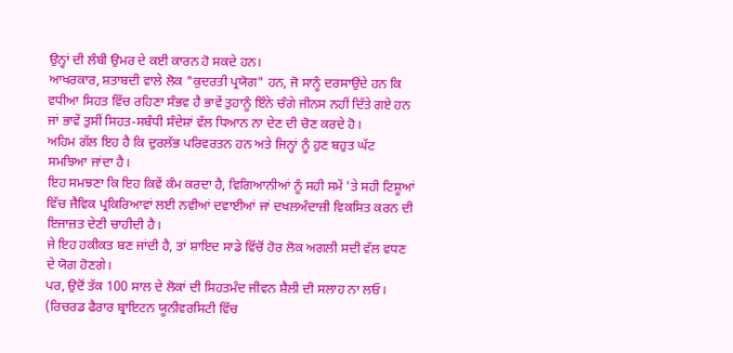ਉਨ੍ਹਾਂ ਦੀ ਲੰਬੀ ਉਮਰ ਦੇ ਕਈ ਕਾਰਨ ਹੋ ਸਕਦੇ ਹਨ।
ਆਖਰਕਾਰ, ਸ਼ਤਾਬਦੀ ਵਾਲੇ ਲੋਕ "ਕੁਦਰਤੀ ਪ੍ਰਯੋਗ" ਹਨ, ਜੋ ਸਾਨੂੰ ਦਰਸਾਉਂਦੇ ਹਨ ਕਿ ਵਧੀਆ ਸਿਹਤ ਵਿੱਚ ਰਹਿਣਾ ਸੰਭਵ ਹੈ ਭਾਵੇਂ ਤੁਹਾਨੂੰ ਇੰਨੇ ਚੰਗੇ ਜੀਨਸ ਨਹੀਂ ਦਿੱਤੇ ਗਏ ਹਨ ਜਾਂ ਭਾਵੇਂ ਤੁਸੀਂ ਸਿਹਤ-ਸਬੰਧੀ ਸੰਦੇਸ਼ਾਂ ਵੱਲ ਧਿਆਨ ਨਾ ਦੇਣ ਦੀ ਚੋਣ ਕਰਦੇ ਹੋ।
ਅਹਿਮ ਗੱਲ ਇਹ ਹੈ ਕਿ ਦੁਰਲੱਭ ਪਰਿਵਰਤਨ ਹਨ ਅਤੇ ਜਿਨ੍ਹਾਂ ਨੂੰ ਹੁਣ ਬਹੁਤ ਘੱਟ ਸਮਝਿਆ ਜਾਂਦਾ ਹੈ।
ਇਹ ਸਮਝਣਾ ਕਿ ਇਹ ਕਿਵੇਂ ਕੰਮ ਕਰਦਾ ਹੈ, ਵਿਗਿਆਨੀਆਂ ਨੂੰ ਸਹੀ ਸਮੇਂ 'ਤੇ ਸਹੀ ਟਿਸ਼ੂਆਂ ਵਿੱਚ ਜੈਵਿਕ ਪ੍ਰਕਿਰਿਆਵਾਂ ਲਈ ਨਵੀਆਂ ਦਵਾਈਆਂ ਜਾਂ ਦਖਲਅੰਦਾਜ਼ੀ ਵਿਕਸਿਤ ਕਰਨ ਦੀ ਇਜਾਜ਼ਤ ਦੇਣੀ ਚਾਹੀਦੀ ਹੈ।
ਜੇ ਇਹ ਹਕੀਕਤ ਬਣ ਜਾਂਦੀ ਹੈ, ਤਾਂ ਸ਼ਾਇਦ ਸਾਡੇ ਵਿੱਚੋਂ ਹੋਰ ਲੋਕ ਅਗਲੀ ਸਦੀ ਵੱਲ ਵਧਣ ਦੇ ਯੋਗ ਹੋਣਗੇ।
ਪਰ, ਉਦੋਂ ਤੱਕ 100 ਸਾਲ ਦੇ ਲੋਕਾਂ ਦੀ ਸਿਹਤਮੰਦ ਜੀਵਨ ਸ਼ੈਲੀ ਦੀ ਸਲਾਹ ਨਾ ਲਓ।
(ਰਿਚਰਡ ਫੈਰਾਰ ਬ੍ਰਾਇਟਨ ਯੂਨੀਵਰਸਿਟੀ ਵਿੱਚ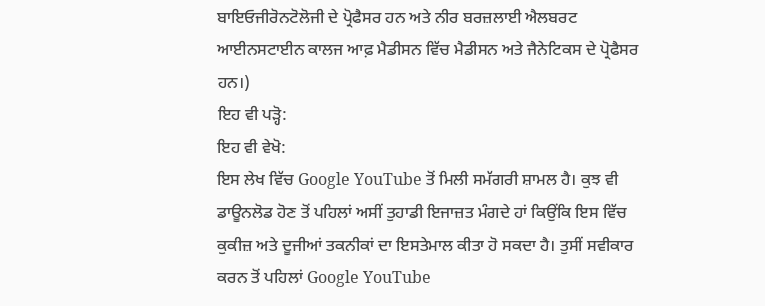ਬਾਇਓਜੀਰੋਨਟੋਲੋਜੀ ਦੇ ਪ੍ਰੋਫੈਸਰ ਹਨ ਅਤੇ ਨੀਰ ਬਰਜ਼ਲਾਈ ਐਲਬਰਟ ਆਈਨਸਟਾਈਨ ਕਾਲਜ ਆਫ਼ ਮੈਡੀਸਨ ਵਿੱਚ ਮੈਡੀਸਨ ਅਤੇ ਜੈਨੇਟਿਕਸ ਦੇ ਪ੍ਰੋਫੈਸਰ ਹਨ।)
ਇਹ ਵੀ ਪੜ੍ਹੋ:
ਇਹ ਵੀ ਵੇਖੋ:
ਇਸ ਲੇਖ ਵਿੱਚ Google YouTube ਤੋਂ ਮਿਲੀ ਸਮੱਗਰੀ ਸ਼ਾਮਲ ਹੈ। ਕੁਝ ਵੀ ਡਾਊਨਲੋਡ ਹੋਣ ਤੋਂ ਪਹਿਲਾਂ ਅਸੀਂ ਤੁਹਾਡੀ ਇਜਾਜ਼ਤ ਮੰਗਦੇ ਹਾਂ ਕਿਉਂਕਿ ਇਸ ਵਿੱਚ ਕੁਕੀਜ਼ ਅਤੇ ਦੂਜੀਆਂ ਤਕਨੀਕਾਂ ਦਾ ਇਸਤੇਮਾਲ ਕੀਤਾ ਹੋ ਸਕਦਾ ਹੈ। ਤੁਸੀਂ ਸਵੀਕਾਰ ਕਰਨ ਤੋਂ ਪਹਿਲਾਂ Google YouTube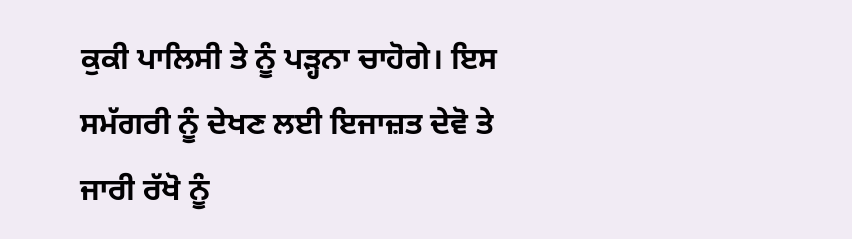ਕੁਕੀ ਪਾਲਿਸੀ ਤੇ ਨੂੰ ਪੜ੍ਹਨਾ ਚਾਹੋਗੇ। ਇਸ ਸਮੱਗਰੀ ਨੂੰ ਦੇਖਣ ਲਈ ਇਜਾਜ਼ਤ ਦੇਵੋ ਤੇ ਜਾਰੀ ਰੱਖੋ ਨੂੰ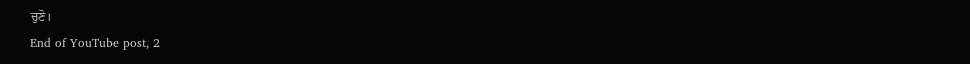ਚੁਣੋ।
End of YouTube post, 2